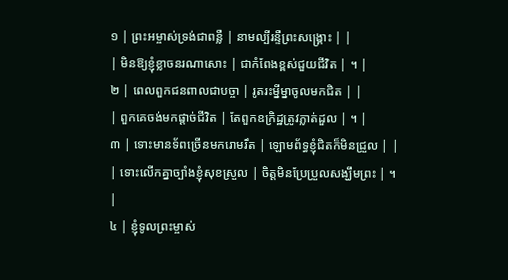១ | ព្រះអម្ចាស់ទ្រង់ជាពន្លឺ | នាមល្បីរន្ទឺព្រះសង្គ្រោះ | |
| មិនឱ្យខ្ញុំខ្លាចនរណាសោះ | ជាកំពែងខ្ពស់ជួយជីវិត | ។ |
២ | ពេលពួកជនពាលជាបច្ចា | រូតរះម្នីម្នាចូលមកជិត | |
| ពួកគេចង់មកផ្តាច់ជីវិត | តែពួកឧក្រិដ្ឋត្រូវភ្លាត់ដួល | ។ |
៣ | ទោះមានទ័ពច្រើនមករោមរឹត | ឡោមព័ទ្ធខ្ញុំជិតក៏មិនជ្រួល | |
| ទោះលើកគ្នាច្បាំងខ្ញុំសុខស្រួល | ចិត្តមិនប្រែប្រួលសង្ឃឹមព្រះ | ។ |
៤ | ខ្ញុំទូលព្រះម្ចាស់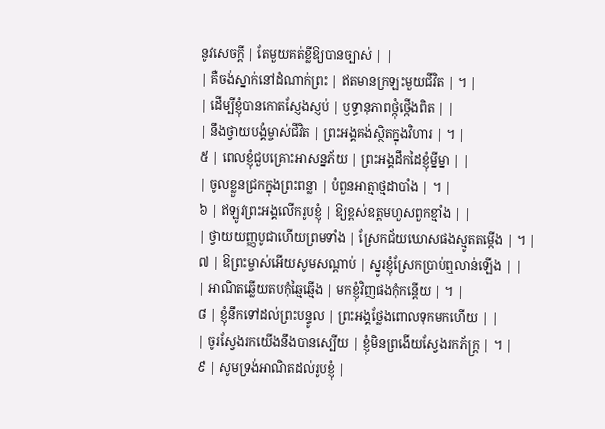នូវសេចក្តី | តែមួយគត់ខ្លីឱ្យបានច្បាស់ | |
| គឺចង់ស្នាក់នៅដំណាក់ព្រះ | ឥតមានក្រឡះមួយជីវិត | ។ |
| ដើម្បីខ្ញុំបានកោតស្ញែងស្ញប់ | ឫទ្ធានុភាពថ្កុំថ្កើងពិត | |
| នឹងថ្វាយបង្គំម្ចាស់ជីវិត | ព្រះអង្គគង់ស្ថិតក្នុងវិហារ | ។ |
៥ | ពេលខ្ញុំជួបគ្រោះអាសន្នភ័យ | ព្រះអង្គដឹកដៃខ្ញុំម្នីម្នា | |
| ចូលខ្លួនជ្រកក្នុងព្រះពន្លា | បំពួនអាត្មាថ្មដាបាំង | ។ |
៦ | ឥឡូវព្រះអង្គលើករូបខ្ញុំ | ឱ្យខ្ពស់ឧត្តមហួសពួកខ្មាំង | |
| ថ្វាយយញ្ញបូជាហើយព្រមទាំង | ស្រែកជ័យឃោសផងស្មូតតម្កើង | ។ |
៧ | ឱព្រះម្ចាស់អើយសូមសណ្តាប់ | ស្នូរខ្ញុំស្រែកប្រាប់ឮលាន់ឡើង | |
| អាណិតឆ្លើយតបកុំឆ្មៃឆ្មើង | មកខ្ញុំវិញផងកុំកន្តើយ | ។ |
៨ | ខ្ញុំនឹកទៅដល់ព្រះបន្ទូល | ព្រះអង្គថ្លែងពោលទុកមកហើយ | |
| ចូរស្វែងរកយើងនឹងបានស្បើយ | ខ្ញុំមិនព្រងើយស្វែងរកភ័ក្ត្រ | ។ |
៩ | សូមទ្រង់អាណិតដល់រូបខ្ញុំ |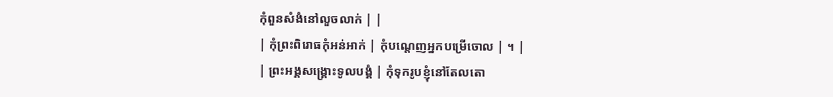កុំពួនសំងំនៅលួចលាក់ | |
| កុំព្រះពិរោធកុំអន់អាក់ | កុំបណ្តេញអ្នកបម្រើចោល | ។ |
| ព្រះអង្គសង្គ្រោះទូលបង្គំ | កុំទុករូបខ្ញុំនៅតែលតោ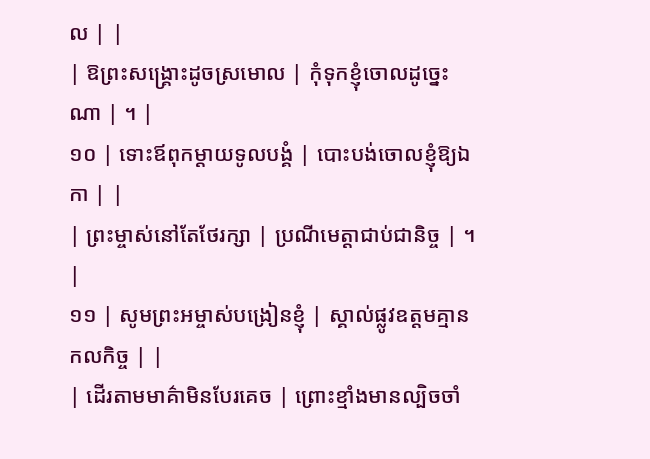ល | |
| ឱព្រះសង្គ្រោះដូចស្រមោល | កុំទុកខ្ញុំចោលដូច្នេះណា | ។ |
១០ | ទោះឪពុកម្តាយទូលបង្គំ | បោះបង់ចោលខ្ញុំឱ្យឯកា | |
| ព្រះម្ចាស់នៅតែថែរក្សា | ប្រណីមេត្តាជាប់ជានិច្ច | ។ |
១១ | សូមព្រះអម្ចាស់បង្រៀនខ្ញុំ | ស្គាល់ផ្លូវឧត្តមគ្មានកលកិច្ច | |
| ដើរតាមមាគ៌ាមិនបែរគេច | ព្រោះខ្មាំងមានល្បិចចាំ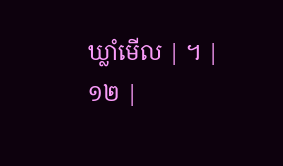ឃ្លាំមើល | ។ |
១២ |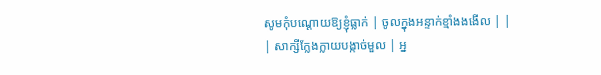សូមកុំបណ្តោយឱ្យខ្ញុំធ្លាក់ | ចូលក្នុងអន្ទាក់ខ្មាំងងងើល | |
| សាក្សីក្លែងក្លាយបង្កាច់មួល | អ្ន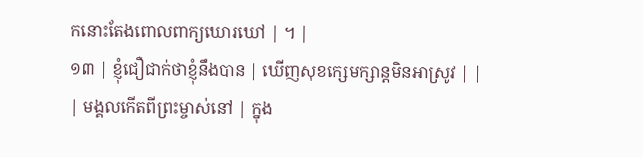កនោះតែងពោលពាក្យឃោរឃៅ | ។ |
១៣ | ខ្ញុំជឿជាក់ថាខ្ញុំនឹងបាន | ឃើញសុខក្សេមក្សាន្តមិនអាស្រូវ | |
| មង្គលកើតពីព្រះម្ចាស់នៅ | ក្នុង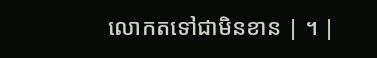លោកតទៅជាមិនខាន | ។ |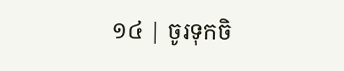១៤ | ចូរទុកចិ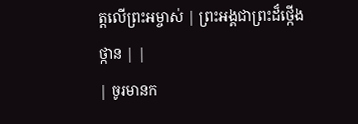ត្តលើព្រះអម្ចាស់ | ព្រះអង្គជាព្រះដ៏ថ្កើងថ្កាន | |
| ចូរមានក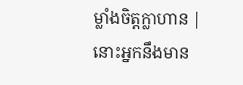ម្លាំងចិត្តក្លាហាន | នោះអ្នកនឹងមាន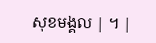សុខមង្គល | ។ |